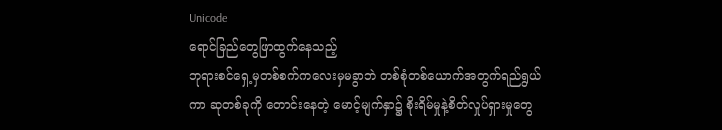Unicode
ရောင်ခြည်တွေဖြာထွက်နေသည့်
ဘုရားစင်ရှေ့မှတစ်စက်ကလေးမှမခွာဘဲ တစ်စုံတစ်ယောက်အတွက်ရည်ရွယ်ကာ ဆုတစ်ခုကို တောင်းနေတဲ့ မောင့်မျက်နှာ၌ စိုးရိမ်မှုနဲ့စိတ်လှုပ်ရှားမှုတွေ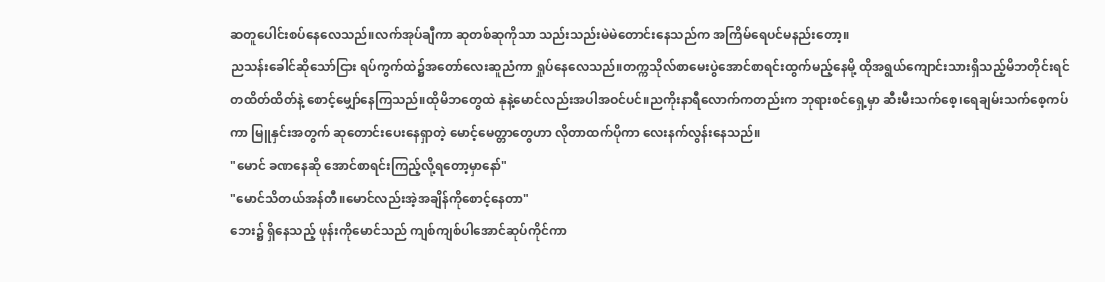ဆတူပေါင်းစပ်နေလေသည်။လက်အုပ်ချီကာ ဆုတစ်ဆုကိုသာ သည်းသည်းမဲမဲတောင်းနေသည်က အကြိမ်ရေပင်မနည်းတော့။
ညသန်းခေါင်ဆိုသော်ငြား ရပ်ကွက်ထဲ၌အတော်လေးဆူညံကာ ရှုပ်နေလေသည်။တက္ကသိုလ်စာမေးပွဲအောင်စာရင်းထွက်မည့်နေမို့ ထိုအရွယ်ကျောင်းသားရှိသည့်မိဘတိုင်းရင်တထိတ်ထိတ်နဲ့ စောင့်မျှော်နေကြသည်။ထိုမိဘတွေထဲ နုနဲ့မောင်လည်းအပါအဝင်ပင်။ညကိုးနာရီလောက်ကတည်းက ဘုရားစင်ရှေ့မှာ ဆီးမီးသက်စေ့၊ရေချမ်းသက်စေ့ကပ်ကာ မြူနှင်းအတွက် ဆုတောင်းပေးနေရှာတဲ့ မောင့်မေတ္တာတွေဟာ လိုတာထက်ပိုကာ လေးနက်လွန်းနေသည်။
"မောင် ခဏနေဆို အောင်စာရင်းကြည့်လို့ရတော့မှာနော်"
"မောင်သိတယ်အန်တီ။မောင်လည်းအဲ့အချိန်ကိုစောင့်နေတာ"
ဘေး၌ ရှိနေသည့် ဖုန်းကိုမောင်သည် ကျစ်ကျစ်ပါအောင်ဆုပ်ကိုင်ကာ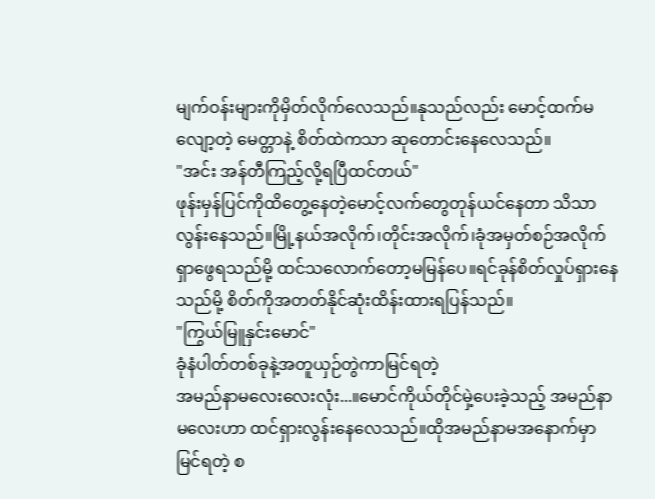မျက်ဝန်းများကိုမှိတ်လိုက်လေသည်။နုသည်လည်း မောင့်ထက်မလျော့တဲ့ မေတ္တာနဲ့ စိတ်ထဲကသာ ဆုတောင်းနေလေသည်။
"အင်း အန်တီကြည့်လို့ရပြီထင်တယ်"
ဖုန်းမှန်ပြင်ကိုထိတွေ့နေတဲ့မောင့်လက်တွေတုန်ယင်နေတာ သိသာလွန်းနေသည်။မြို့နယ်အလိုက်၊တိုင်းအလိုက်၊ခုံအမှတ်စဉ်အလိုက်ရှာဖွေရသည်မို့ ထင်သလောက်တော့မမြန်ပေ။ရင်ခုန်စိတ်လှုပ်ရှားနေသည်မို့ စိတ်ကိုအတတ်နိုင်ဆုံးထိန်းထားရပြန်သည်။
"ကြွယ်မြူနှင်းမောင်"
ခုံနံပါတ်တစ်ခုနဲ့အတူယှဉ်တွဲကာမြင်ရတဲ့
အမည်နာမလေးလေးလုံး...။မောင်ကိုယ်တိုင်မှဲ့ပေးခဲ့သည့် အမည်နာမလေးဟာ ထင်ရှားလွန်းနေလေသည်။ထိုအမည်နာမအနောက်မှာ မြင်ရတဲ့ စ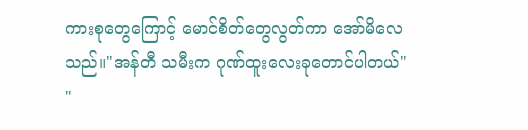ကားစုတွေကြောင့် မောင်စိတ်တွေလွတ်ကာ အော်မိလေသည်။"အန်တီ သမီးက ဂုဏ်ထူးလေးခုတောင်ပါတယ်"
"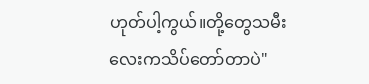ဟုတ်ပါ့ကွယ်။တို့တွေသမီးလေးကသိပ်တော်တာပဲ"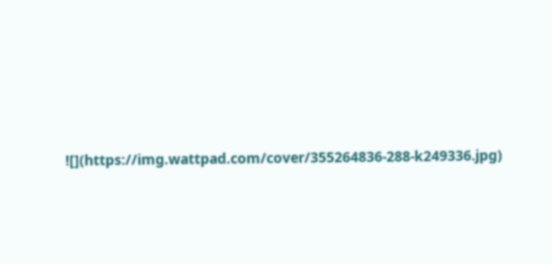![](https://img.wattpad.com/cover/355264836-288-k249336.jpg)